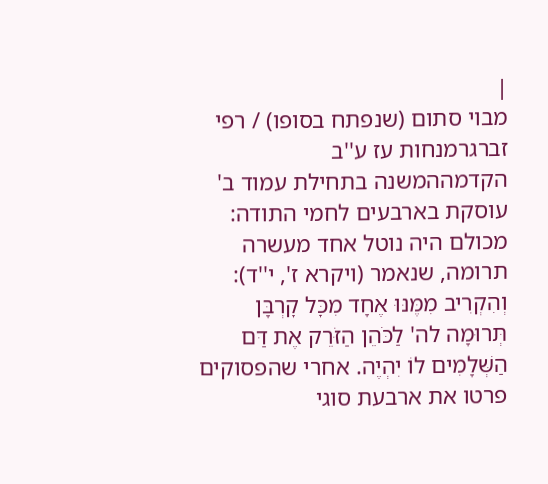|
מבוי סתום (שנפתח בסופו) / רפי זברגרמנחות עז ע''ב
הקדמההמשנה בתחילת עמוד ב' עוסקת בארבעים לחמי התודה: מכולם היה נוטל אחד מעשרה תרומה, שנאמר (ויקרא ז', י''ד): וְהִקְרִיב מִמֶּנּוּ אֶחָד מִכׇּל קׇרְבָּן תְּרוּמָה לה' לַכֹּהֵן הַזֹּרֵק אֶת דַּם הַשְּׁלָמִים לוֹ יִהְיֶה. אחרי שהפסוקים פרטו את ארבעת סוגי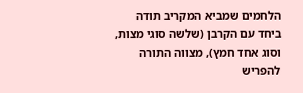הלחמים שמביא המקריב תודה ביחד עם הקרבן (שלשה סוגי מצות, וסוג אחד חמץ), מצווה התורה להפריש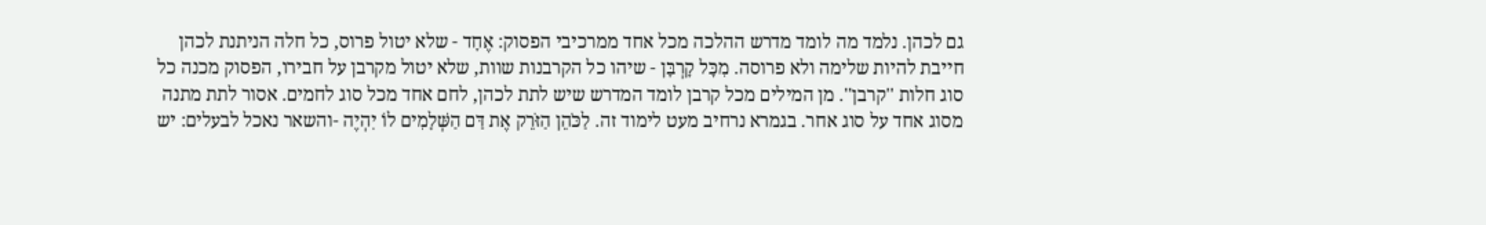גם לכהן. נלמד מה לומד מדרש ההלכה מכל אחד ממרכיבי הפסוק: אֶחָד - שלא יטול פרוס, כל חלה הניתנת לכהן חייבת להיות שלימה ולא פרוסה. מִכׇּל קׇרְבָּן - שיהו כל הקרבנות שוות, שלא יטול מקרבן על חבירו, הפסוק מכנה כל סוג חלות ''קרבן''. מן המילים מכל קרבן לומד המדרש שיש לתת לכהן, לחם אחד מכל סוג לחמים. אסור לתת מתנה מסוג אחד על סוג אחר. בגמרא נרחיב מעט לימוד זה. לַכֹּהֵן הַזֹּרֵק אֶת דַּם הַשְּׁלָמִים לוֹ יִהְיֶה -והשאר נאכל לבעלים: יש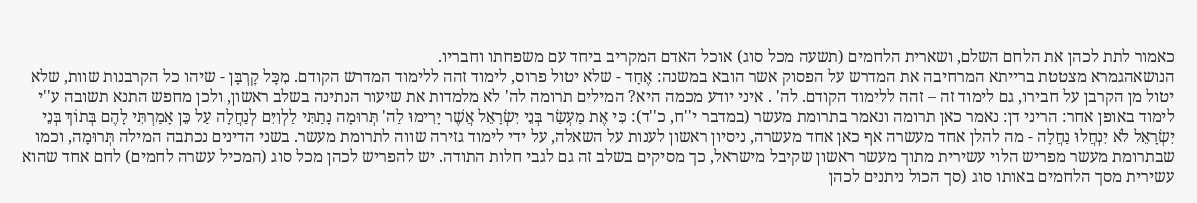כאמור לתת לכהן את הלחם השלם, ושארית הלחמים (תשעה מכל סוג) אוכל האדם המקריב ביחד עם משפחתו וחבריו.
הנושאהגמרא מצטטת ברייתא המרחיבה את המדרש על הפסוק אשר הובא במשנה: אֶחָד - שלא יטול פרוס, לימוד זהה ללימוד המדרש הקודם. מִכׇּל קׇרְבָּן - שיהו כל הקרבנות שוות, שלא יטול מן הקרבן על חבירו, גם לימוד זה – זהה ללימוד הקודם. לה' . איני יודע מכמה היא? המילים תרומה לה' לא מלמדות את שיעור הנתינה בשלב ראשון, ולכן מחפש התנא תשובה ע''י לימוד באופן אחר: הריני דן: נאמר כאן תרומה ונאמר בתרומת מעשר (במדבר י''ח, כ''ד): כִּי אֶת מַעְשַׂר בְּנֵי יִשְׂרָאֵל אֲשֶׁר יָרִימוּ לַה' תְּרוּמָה נָתַתִּי לַלְוִיִּם לְנַחֲלָה עַל כֵּן אָמַרְתִּי לָהֶם בְּתוֹךְ בְּנֵי יִשְׂרָאֵל לֹא יִנְחֲלוּ נַחֲלָה - מה להלן אחד מעשרה אף כאן אחד מעשרה, ניסיון ראשון לענות על השאלה, על ידי לימוד גזירה שווה לתרומת מעשר. בשני הדינים נכתבה המילה תְּרוּמָה, וכמו שבתרומת מעשר מפריש הלוי עשירית מתוך מעשר ראשון שקיבל מישראל, כך מסיקים בשלב זה גם לגבי חלות התודה. יש להפריש לכהן מכל סוג (המכיל עשרה לחמים) לחם אחד שהוא עשירית מסך הלחמים באותו סוג (סך הכול ניתנים לכהן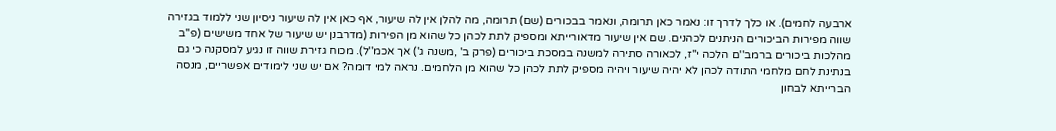ארבעה לחמים). או כלך לדרך זו: נאמר כאן תרומה, ונאמר בבכורים (שם) תרומה, מה להלן אין לה שיעור, אף כאן אין לה שיעור ניסיון שני ללמוד בגזירה שווה מפירות הביכורים הניתנים לכהנים. שם אין שיעור מדאורייתא ומספיק לתת לכהן כל שהוא מן הפירות (מדרבנן יש שיעור של אחד משישים (פ''ב מהלכות ביכורים ברמב''ם הלכה י''ז, לכאורה סתירה למשנה במסכת ביכורים (פרק ב' ,משנה ג') אך אכמ''ל). מכוח גזירת שווה זו נגיע למסקנה כי גם בנתינת לחם מלחמי התודה לכהן לא יהיה שיעור ויהיה מספיק לתת לכהן כל שהוא מן הלחמים. נראה למי דומה? אם יש שני לימודים אפשריים, מנסה הברייתא לבחון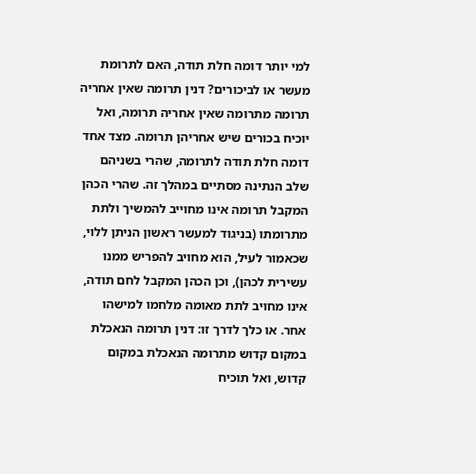למי יותר דומה חלת תודה, האם לתרומת מעשר או לביכורים? דנין תרומה שאין אחריה תרומה מתרומה שאין אחריה תרומה, ואל יוכיח בכורים שיש אחריהן תרומה. מצד אחד דומה חלת תודה לתרומה, שהרי בשניהם שלב הנתינה מסתיים במהלך זה. שהרי הכהן המקבל תרומה אינו מחוייב להמשיך ולתת מתרומתו (בניגוד למעשר ראשון הניתן ללוי, שכאמור לעיל, הוא מחויב להפריש ממנו עשירית לכהן), וכן הכהן המקבל לחם תודה, אינו מחויב לתת מאומה מלחמו למישהו אחר. או כלך לדרך זו: דנין תרומה הנאכלת במקום קדוש מתרומה הנאכלת במקום קדוש, ואל תוכיח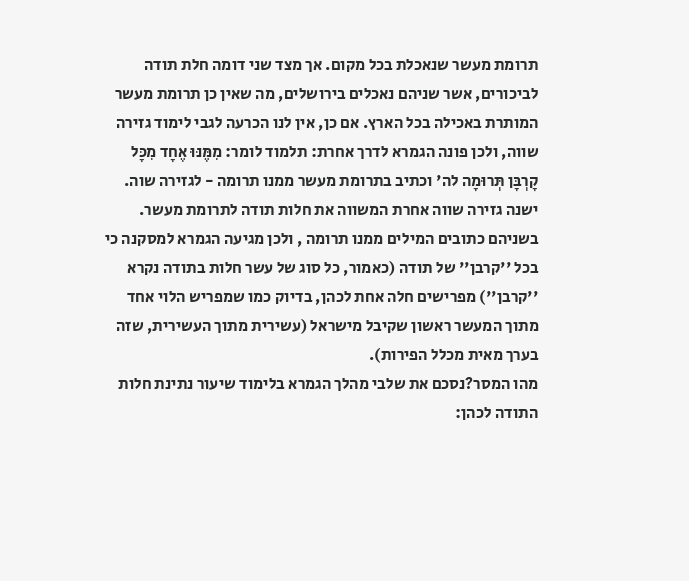תרומת מעשר שנאכלת בכל מקום. אך מצד שני דומה חלת תודה לביכורים, אשר שניהם נאכלים בירושלים, מה שאין כן תרומת מעשר המותרת באכילה בכל הארץ. אם כן, אין לנו הכרעה לגבי לימוד גזירה שווה, ולכן פונה הגמרא לדרך אחרת: תלמוד לומר: מִמֶּנּוּ אֶחָד מִכׇּל קׇרְבָּן תְּרוּמָה לה' וכתיב בתרומת מעשר ממנו תרומה - לגזירה שוה. ישנה גזירה שווה אחרת המשווה את חלות תודה לתרומת מעשר. בשניהם כתובים המילים ממנו תרומה , ולכן מגיעה הגמרא למסקנה כי בכל ''קרבן'' של תודה (כאמור, כל סוג של עשר חלות בתודה נקרא ''קרבן'') מפרישים חלה אחת לכהן, בדיוק כמו שמפריש הלוי אחד מתוך המעשר ראשון שקיבל מישראל (עשירית מתוך העשירית, שזה בערך מאית מכלל הפירות).
מהו המסר?נסכם את שלבי מהלך הגמרא בלימוד שיעור נתינת חלות התודה לכהן: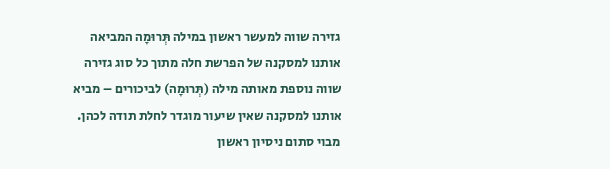גזירה שווה למעשר ראשון במילה תְּרוּמָה המביאה אותנו למסקנה של הפרשת חלה מתוך כל סוג גזירה שווה נוספת מאותה מילה (תְּרוּמָה) לביכורים – מביא אותנו למסקנה שאין שיעור מוגדר לחלת תודה לכהן. מבוי סתום ניסיון ראשון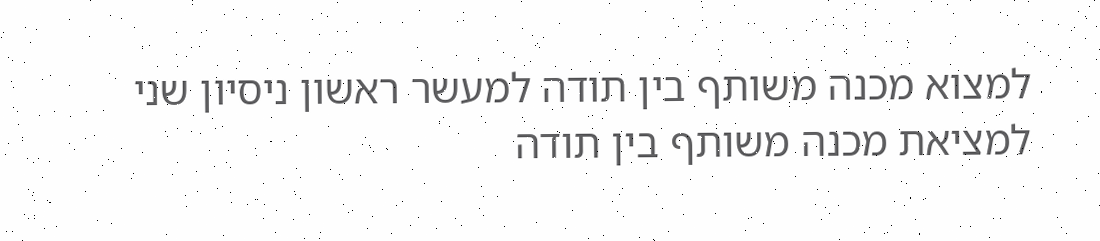למצוא מכנה משותף בין תודה למעשר ראשון ניסיון שני למציאת מכנה משותף בין תודה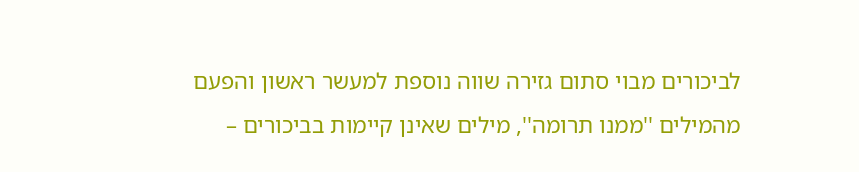לביכורים מבוי סתום גזירה שווה נוספת למעשר ראשון והפעם מהמילים ''ממנו תרומה'', מילים שאינן קיימות בביכורים –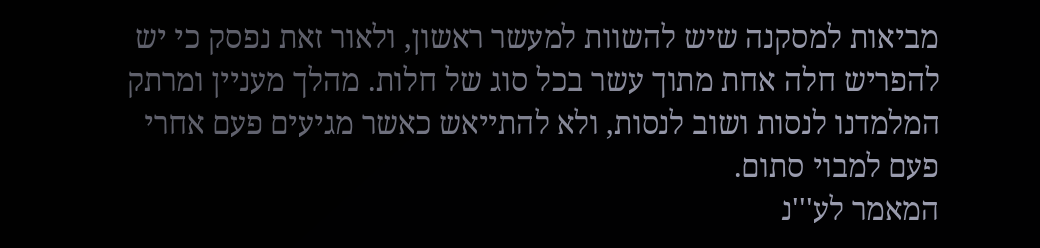מביאות למסקנה שיש להשוות למעשר ראשון, ולאור זאת נפסק כי יש להפריש חלה אחת מתוך עשר בכל סוג של חלות. מהלך מעניין ומרתק המלמדנו לנסות ושוב לנסות, ולא להתייאש כאשר מגיעים פעם אחרי פעם למבוי סתום.
המאמר לע'''נ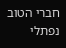חברי הטוב נפתלי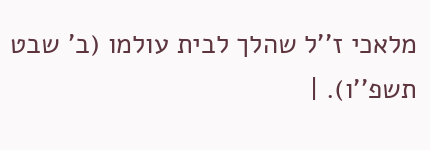מלאכי ז''ל שהלך לבית עולמו (ב' שבט תשפ''ו). |